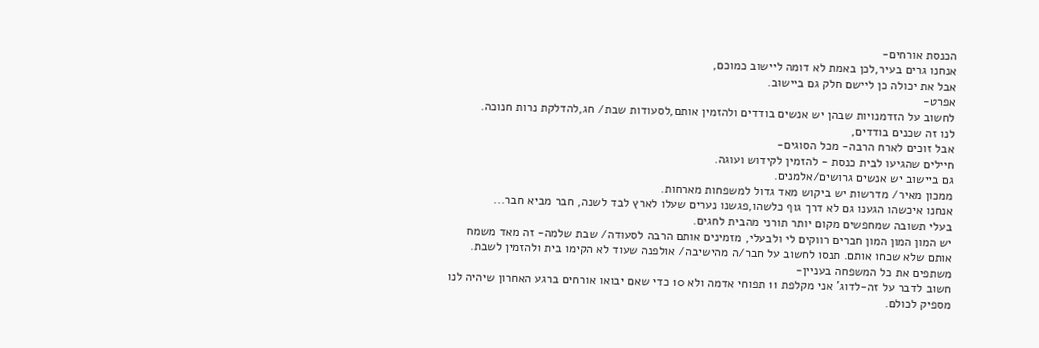הכנסת אורחים-
אנחנו גרים בעיר,לכן באמת לא דומה ליישוב כמוכם,
אבל את יכולה כן ליישם חלק גם ביישוב.
אפרט-
לחשוב על הזדמנויות שבהן יש אנשים בודדים ולהזמין אותם,לסעודות שבת/ חג,להדלקת נרות חנוכה.
לנו זה שכנים בודדים,
אבל זוכים לארח הרבה- מכל הסוגים-
חיילים שהגיעו לבית כנסת - להזמין לקידוש ועוגה.
גם ביישוב יש אנשים גרושים/אלמנים.
ממכון מאיר/ מדרשות יש ביקוש מאד גדול למשפחות מארחות.
אנחנו איכשהו הגענו גם לא דרך גוף כלשהו,פגשנו נערים שעלו לארץ לבד לשנה, חבר מביא חבר...
בעלי תשובה שמחפשים מקום יותר תורני מהבית לחגים.
יש המון המון המון חברים רווקים לי ולבעלי, מזמינים אותם הרבה לסעודה/ שבת שלמה- זה מאד משמח אותם שלא שכחו אותם. תנסו לחשוב על חבר/ה מהישיבה/ אולפנה שעוד לא הקימו בית ולהזמין לשבת.
משתפים את כל המשפחה בעניין-
חשוב לדבר על זה-לדוג' אני מקלפת 11 תפוחי אדמה ולא 10 כדי שאם יבואו אורחים ברגע האחרון שיהיה לנו מספיק לכולם.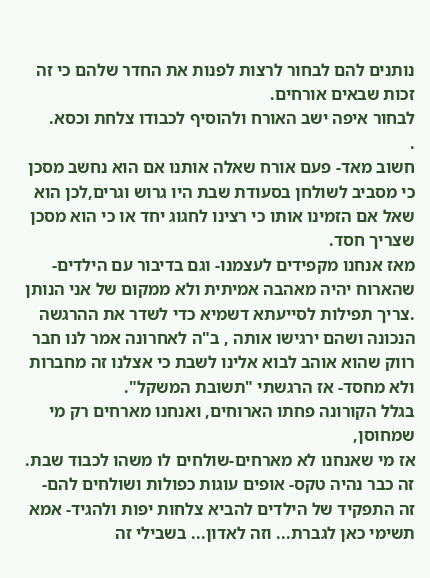נותנים להם לבחור לרצות לפנות את החדר שלהם כי זה זכות שבאים אורחים.
לבחור איפה ישב האורח ולהוסיף לכבודו צלחת וכסא.
.
חשוב מאד- פעם אורח שאלה אותנו אם הוא נחשב מסכן כי מסביב לשולחן בסעודת שבת היו גרוש וגרים,לכן הוא שאל אם הזמינו אותו כי רצינו לחגוג יחד או כי הוא מסכן שצריך חסד.
מאז אנחנו מקפידים לעצמנו- וגם בדיבור עם הילדים- שהארוח יהיה מאהבה אמיתית ולא ממקום של אני הנותן .צריך תפילות לסייעתא דשמיא כדי לשדר את ההרגשה הנכונה ושהם ירגישו אותה , ב"ה לאחרונה אמר לנו חבר רווק שהוא אוהב לבוא אלינו לשבת כי אצלנו זה מחברות ולא מחסד- אז הרגשתי "תשובת המשקל".
בגלל הקורונה פחתו הארוחים, ואנחנו מארחים רק מי שמחוסן,
אז מי שאנחנו לא מארחים-שולחים לו משהו לכבוד שבת.
זה כבר נהיה טקס- אופים עוגות כפולות ושולחים להם- זה התפקיד של הילדים להביא צלחות יפות ולהגיד- אמא תשימי כאן לגברת... וזה לאדון... בשבילי זה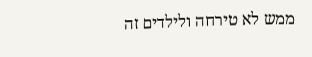ממש לא טירחה ולילדים זה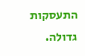התעסקות גדולה.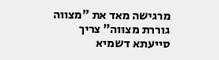מרגישה מאד את "מצווה גוררת מצווה" צריך סייעתא דשמיא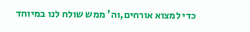כדי למצוא אורחים,וה' ממש שולח לנו במיוחד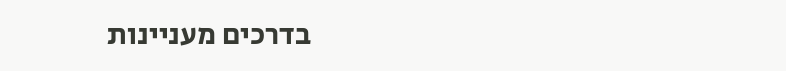בדרכים מעניינות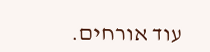עוד אורחים.